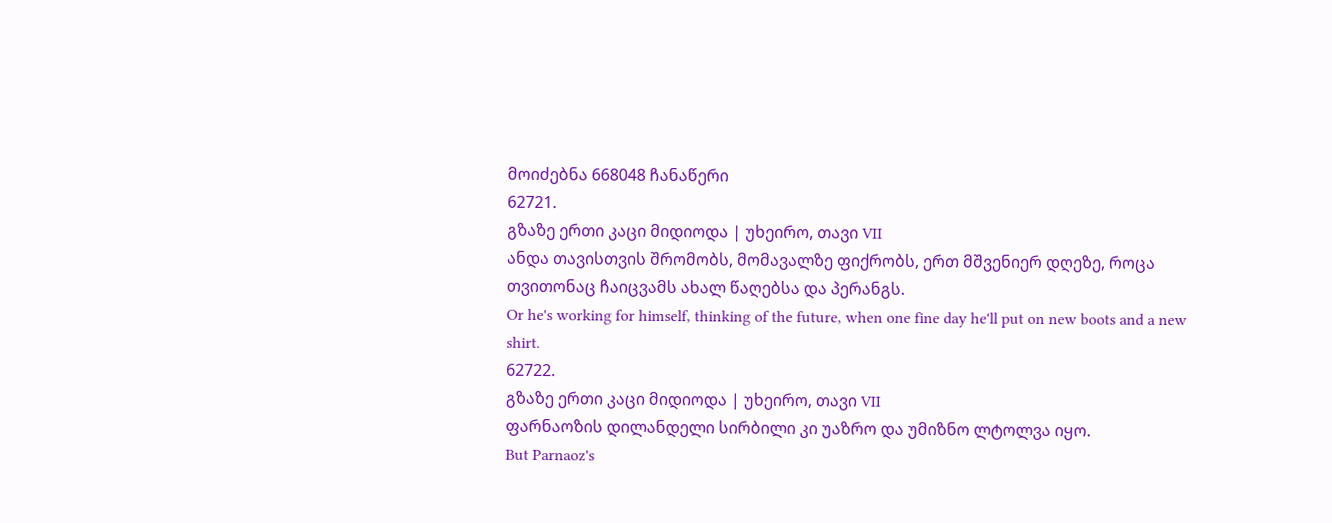მოიძებნა 668048 ჩანაწერი
62721.
გზაზე ერთი კაცი მიდიოდა | უხეირო, თავი VII
ანდა თავისთვის შრომობს, მომავალზე ფიქრობს, ერთ მშვენიერ დღეზე, როცა თვითონაც ჩაიცვამს ახალ წაღებსა და პერანგს.
Or he's working for himself, thinking of the future, when one fine day he'll put on new boots and a new shirt.
62722.
გზაზე ერთი კაცი მიდიოდა | უხეირო, თავი VII
ფარნაოზის დილანდელი სირბილი კი უაზრო და უმიზნო ლტოლვა იყო.
But Parnaoz's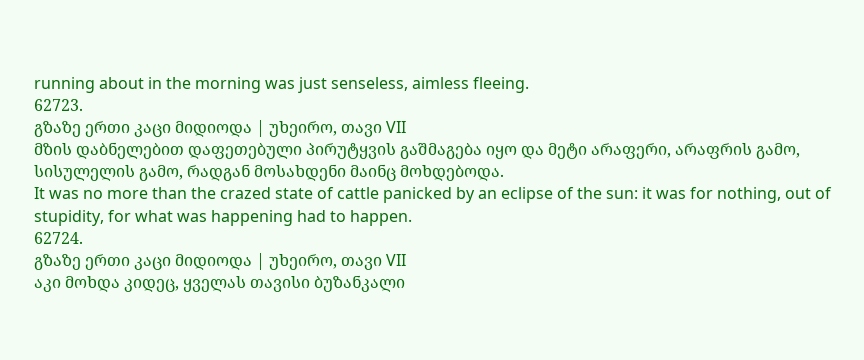running about in the morning was just senseless, aimless fleeing.
62723.
გზაზე ერთი კაცი მიდიოდა | უხეირო, თავი VII
მზის დაბნელებით დაფეთებული პირუტყვის გაშმაგება იყო და მეტი არაფერი, არაფრის გამო, სისულელის გამო, რადგან მოსახდენი მაინც მოხდებოდა.
It was no more than the crazed state of cattle panicked by an eclipse of the sun: it was for nothing, out of stupidity, for what was happening had to happen.
62724.
გზაზე ერთი კაცი მიდიოდა | უხეირო, თავი VII
აკი მოხდა კიდეც, ყველას თავისი ბუზანკალი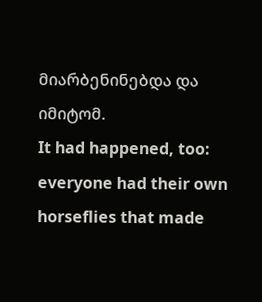მიარბენინებდა და იმიტომ.
It had happened, too: everyone had their own horseflies that made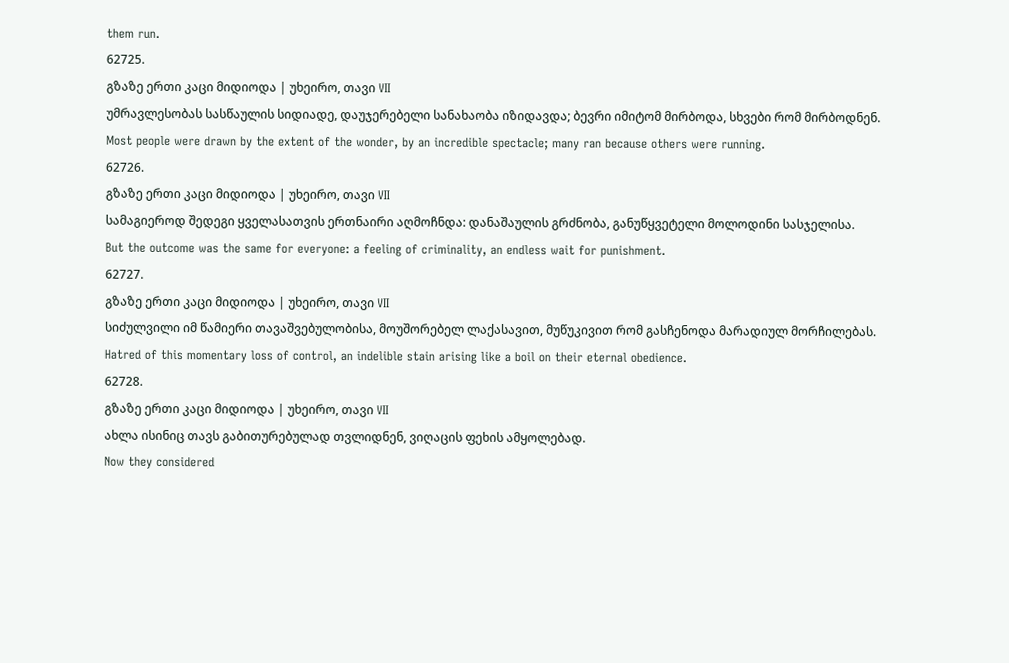them run.
62725.
გზაზე ერთი კაცი მიდიოდა | უხეირო, თავი VII
უმრავლესობას სასწაულის სიდიადე, დაუჯერებელი სანახაობა იზიდავდა; ბევრი იმიტომ მირბოდა, სხვები რომ მირბოდნენ.
Most people were drawn by the extent of the wonder, by an incredible spectacle; many ran because others were running.
62726.
გზაზე ერთი კაცი მიდიოდა | უხეირო, თავი VII
სამაგიეროდ შედეგი ყველასათვის ერთნაირი აღმოჩნდა: დანაშაულის გრძნობა, განუწყვეტელი მოლოდინი სასჯელისა.
But the outcome was the same for everyone: a feeling of criminality, an endless wait for punishment.
62727.
გზაზე ერთი კაცი მიდიოდა | უხეირო, თავი VII
სიძულვილი იმ წამიერი თავაშვებულობისა, მოუშორებელ ლაქასავით, მუწუკივით რომ გასჩენოდა მარადიულ მორჩილებას.
Hatred of this momentary loss of control, an indelible stain arising like a boil on their eternal obedience.
62728.
გზაზე ერთი კაცი მიდიოდა | უხეირო, თავი VII
ახლა ისინიც თავს გაბითურებულად თვლიდნენ, ვიღაცის ფეხის ამყოლებად.
Now they considered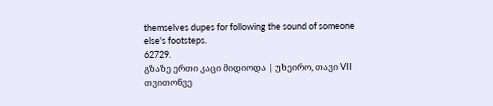themselves dupes for following the sound of someone else's footsteps.
62729.
გზაზე ერთი კაცი მიდიოდა | უხეირო, თავი VII
თვითონვე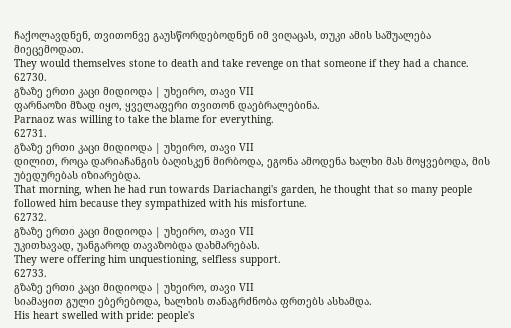ჩაქოლავდნენ, თვითონვე გაუსწორდებოდნენ იმ ვიღაცას, თუკი ამის საშუალება მიეცემოდათ.
They would themselves stone to death and take revenge on that someone if they had a chance.
62730.
გზაზე ერთი კაცი მიდიოდა | უხეირო, თავი VII
ფარნაოზი მზად იყო, ყველაფერი თვითონ დაებრალებინა.
Parnaoz was willing to take the blame for everything.
62731.
გზაზე ერთი კაცი მიდიოდა | უხეირო, თავი VII
დილით, როცა დარიაჩანგის ბაღისკენ მირბოდა, ეგონა ამოდენა ხალხი მას მოყვებოდა, მის უბედურებას იზიარებდა.
That morning, when he had run towards Dariachangi's garden, he thought that so many people followed him because they sympathized with his misfortune.
62732.
გზაზე ერთი კაცი მიდიოდა | უხეირო, თავი VII
უკითხავად, უანგაროდ თავაზობდა დახმარებას.
They were offering him unquestioning, selfless support.
62733.
გზაზე ერთი კაცი მიდიოდა | უხეირო, თავი VII
სიამაყით გული ებერებოდა, ხალხის თანაგრძნობა ფრთებს ასხამდა.
His heart swelled with pride: people's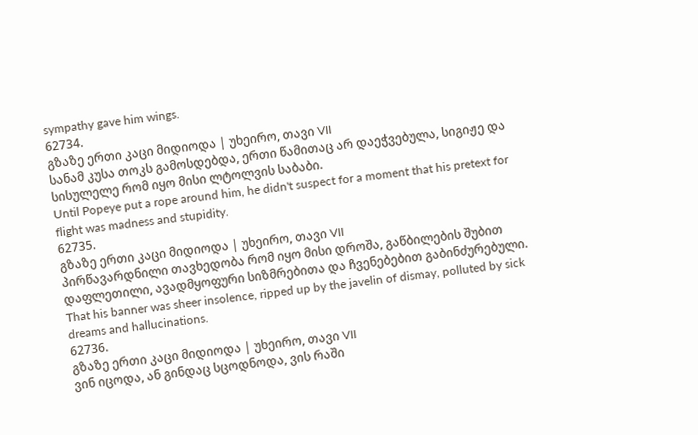sympathy gave him wings.
62734.
გზაზე ერთი კაცი მიდიოდა | უხეირო, თავი VII
სანამ კუსა თოკს გამოსდებდა, ერთი წამითაც არ დაეჭვებულა, სიგიჟე და სისულელე რომ იყო მისი ლტოლვის საბაბი.
Until Popeye put a rope around him, he didn't suspect for a moment that his pretext for flight was madness and stupidity.
62735.
გზაზე ერთი კაცი მიდიოდა | უხეირო, თავი VII
პირწავარდნილი თავხედობა რომ იყო მისი დროშა, გაწბილების შუბით დაფლეთილი, ავადმყოფური სიზმრებითა და ჩვენებებით გაბინძურებული.
That his banner was sheer insolence, ripped up by the javelin of dismay, polluted by sick dreams and hallucinations.
62736.
გზაზე ერთი კაცი მიდიოდა | უხეირო, თავი VII
ვინ იცოდა, ან გინდაც სცოდნოდა, ვის რაში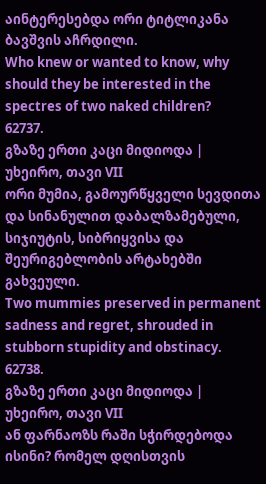აინტერესებდა ორი ტიტლიკანა ბავშვის აჩრდილი.
Who knew or wanted to know, why should they be interested in the spectres of two naked children?
62737.
გზაზე ერთი კაცი მიდიოდა | უხეირო, თავი VII
ორი მუმია, გამოურწყველი სევდითა და სინანულით დაბალზამებული, სიჯიუტის, სიბრიყვისა და შეურიგებლობის არტახებში გახვეული.
Two mummies preserved in permanent sadness and regret, shrouded in stubborn stupidity and obstinacy.
62738.
გზაზე ერთი კაცი მიდიოდა | უხეირო, თავი VII
ან ფარნაოზს რაში სჭირდებოდა ისინი? რომელ დღისთვის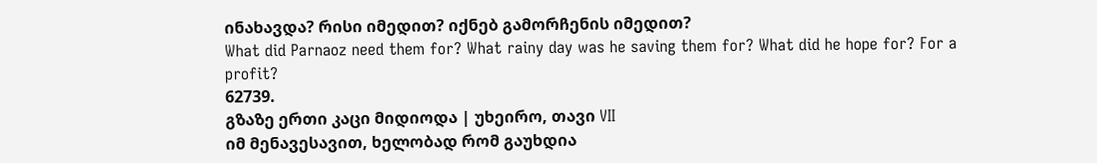ინახავდა? რისი იმედით? იქნებ გამორჩენის იმედით?
What did Parnaoz need them for? What rainy day was he saving them for? What did he hope for? For a profit?
62739.
გზაზე ერთი კაცი მიდიოდა | უხეირო, თავი VII
იმ მენავესავით, ხელობად რომ გაუხდია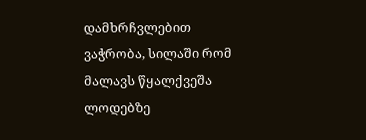დამხრჩვლებით ვაჭრობა, სილაში რომ მალავს წყალქვეშა ლოდებზე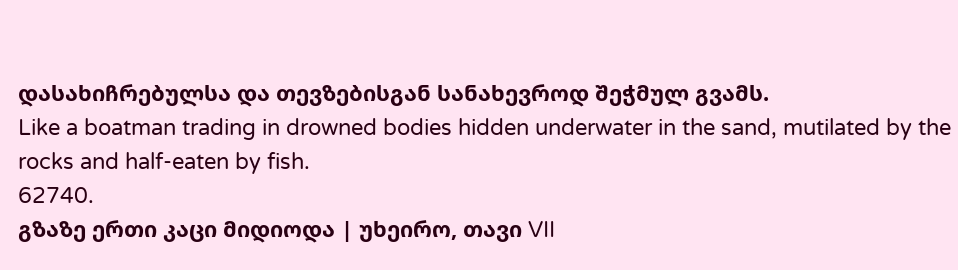დასახიჩრებულსა და თევზებისგან სანახევროდ შეჭმულ გვამს.
Like a boatman trading in drowned bodies hidden underwater in the sand, mutilated by the rocks and half-eaten by fish.
62740.
გზაზე ერთი კაცი მიდიოდა | უხეირო, თავი VII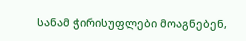სანამ ჭირისუფლები მოაგნებენ,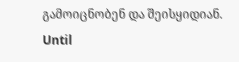გამოიცნობენ და შეისყიდიან.
Until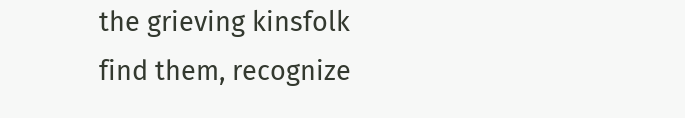the grieving kinsfolk find them, recognize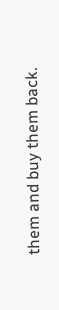them and buy them back.